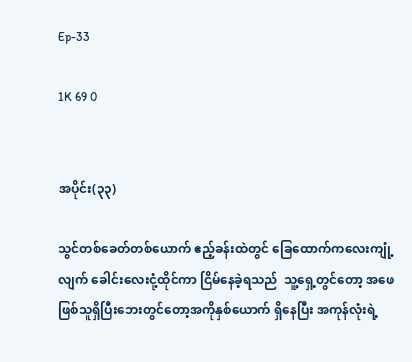Ep-33

1K 69 0


အပိုင်း(၃၃)

သွင်တစ်ခေတ်တစ်ယောက် ဧည့်ခန်းထဲတွင် ခြေထောက်ကလေးကျုံ့လျက် ခေါင်းလေးငုံ့ထိုင်ကာ ငြိမ်နေခဲ့ရသည်  သူ့ရှေ့တွင်တော့ အဖေဖြစ်သူရှိပြီးဘေးတွင်‌တော့အကိုနှစ်ယောက် ရှိနေပြီး အကုန်လုံးရဲ့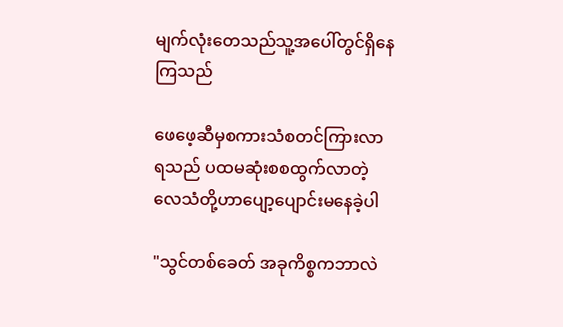မျက်လုံးတေသည်သူ့အပေါ်တွင်ရှိနေကြသည်

ဖေဖေ့ဆီမှစကားသံစတင်ကြားလာရသည် ပထမဆုံးစစထွက်လာတဲ့လေသံတို့ဟာပျော့ပျောင်းမနေခဲ့ပါ

"သွင်တစ်ခေတ် အခုကိစ္စကဘာလဲ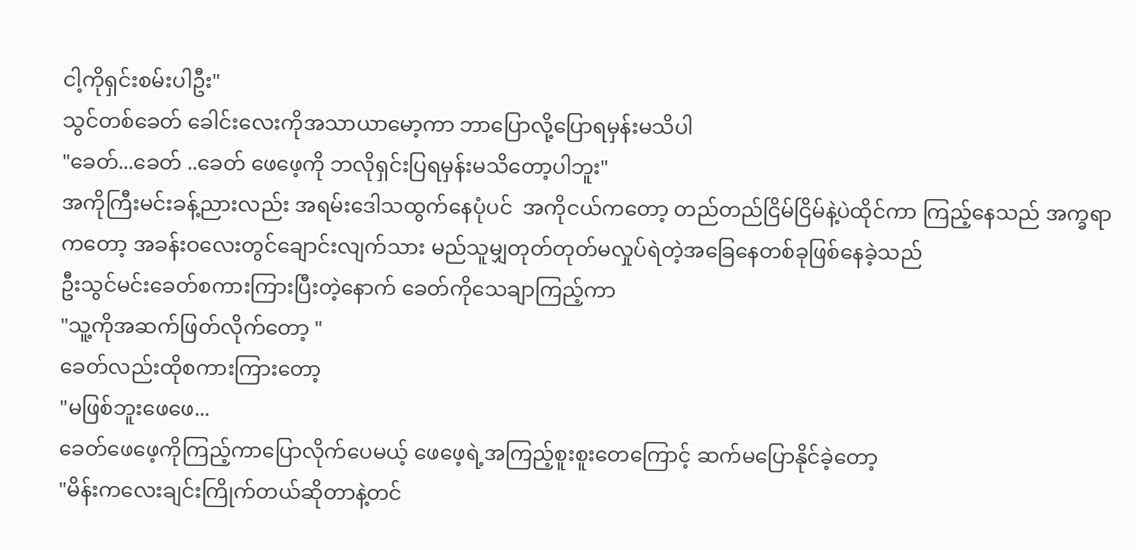ငါ့ကိုရှင်းစမ်းပါဦး"
သွင်တစ်ခေတ် ခေါင်းလေးကိုအသာယာမော့ကာ ဘာပြောလို့ပြောရမှန်းမသိပါ
"ခေတ်...ခေတ် ..ခေတ် ဖေဖေ့ကို ဘလိုရှင်းပြရမှန်းမသိတော့ပါဘူး"
အကိုကြီးမင်းခန့်ညားလည်း အရမ်းဒေါသထွက်နေပုံပင်  အကိုငယ်ကတော့ တည်တည်ငြိမ်ငြိမ်နဲ့ပဲထိုင်ကာ ကြည့်နေသည် အက္ခရာကတော့ အခန်းဝလေးတွင်ချောင်းလျက်သား မည်သူမျှတုတ်တုတ်မလှုပ်ရဲတဲ့အခြေနေတစ်ခုဖြစ်နေခဲ့သည်
ဦးသွင်မင်းခေတ်စကားကြားပြီးတဲ့နောက် ခေတ်ကိုသေချာကြည့်ကာ
"သူ့ကိုအဆက်ဖြတ်လိုက်တော့ "
ခေတ်လည်းထိုစကားကြားတော့
"မဖြစ်ဘူးဖေဖေ...
ခေတ်ဖေဖေ့ကိုကြည့်ကာပြောလိုက်ပေမယ့် ဖေဖေ့ရဲ့အကြည့်စူးစူးတေကြောင့် ဆက်မပြောနိုင်ခဲ့တော့
"မိန်းကလေးချင်းကြိုက်တယ်ဆိုတာနဲ့တင်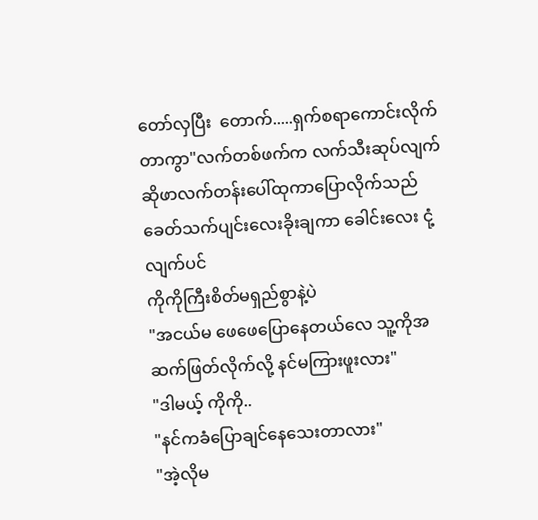တော်လှပြီး  တောက်.....ရှက်စရာကောင်းလိုက်တာကွာ"လက်တစ်ဖက်က လက်သီးဆုပ်လျက် ဆိုဖာလက်တန်းပေါ်ထုကာပြောလိုက်သည်
ခေတ်သက်ပျင်းလေးခိုးချကာ ခေါင်းလေး ငုံ့လျက်ပင်
ကိုကိုကြီးစိတ်မရှည်စွာနဲ့ပဲ
"အငယ်မ ဖေဖေပြောနေတယ်လေ သူ့ကိုအဆက်ဖြတ်လိုက်လို့ နင်မကြားဖူးလား"
"ဒါမယ့် ကိုကို..
"နင်ကခံပြောချင်နေသေးတာလား"
"အဲ့လိုမ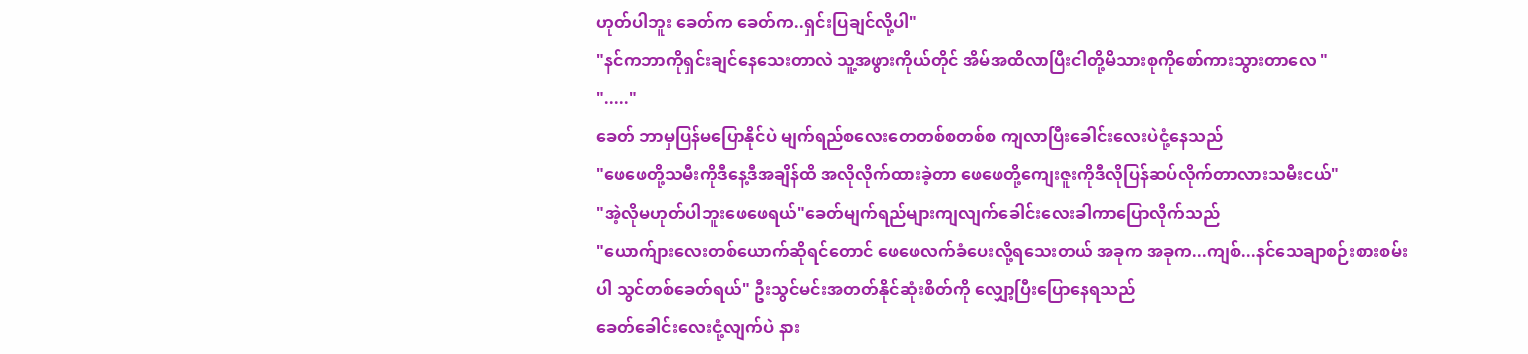ဟုတ်ပါဘူး ခေတ်က ခေတ်က..ရှင်းပြချင်လို့ပါ"
"နင်ကဘာကိုရှင်းချင်နေသေးတာလဲ သူ့အဖွားကိုယ်တိုင် အိမ်အထိလာပြီးငါတို့မိသားစုကိုစော်ကားသွားတာလေ "
"....."
ခေတ် ဘာမှပြန်မပြောနိုင်ပဲ မျက်ရည်စလေးတေတစ်စတစ်စ ကျလာပြီးခေါင်းလေးပဲငုံ့နေသည်
"ဖေဖေတို့သမီးကိုဒီနေ့‌ဒီအချိန်ထိ အလိုလိုက်ထားခဲ့တာ ဖေဖေတို့ကျေးဇူးကိုဒီလိုပြန်ဆပ်လိုက်တာလားသမီးငယ်"
"အဲ့လိုမဟုတ်ပါဘူးဖေဖေရယ်"ခေတ်မျက်ရည်များကျလျက်ခေါင်းလေးခါကာပြောလိုက်သည်
"ယောက်ျားလေးတစ်ယောက်ဆိုရင်တောင် ဖေဖေလက်ခံပေးလို့ရသေးတယ် အခုက အခုက...ကျစ်...နင်သေချာစဉ်းစားစမ်းပါ သွင်တစ်ခေတ်ရယ်" ဦးသွင်မင်းအတတ်နိုင်ဆုံးစိတ်ကို လျှော့ပြီးပြောနေရသည်
ခေတ်ခေါင်းလေးငုံ့လျက်ပဲ နား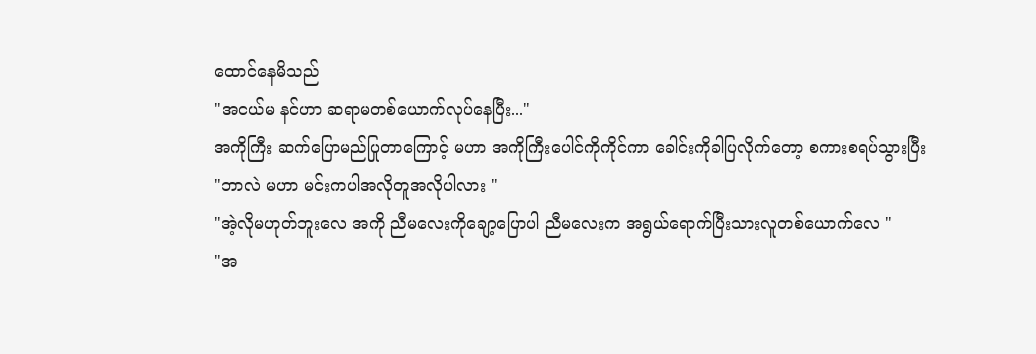ထောင်နေမိသည်
"အငယ်မ နင်ဟာ ဆရာမတစ်ယောက်လုပ်နေပြီး..."
အကိုကြီး ဆက်ပြောမည်ပြုတာကြောင့် မဟာ အကိုကြီးပေါင်ကိုကိုင်ကာ ခေါင်းကိုခါပြလိုက်တော့ စကားစရပ်သွားပြီး
"ဘာလဲ မဟာ မင်းကပါအလိုတူအလိုပါလား "
"အဲ့လိုမဟုတ်ဘူးလေ အကို ညီမလေးကိုချော့ပြောပါ ညီမလေးက အရွယ်ရောက်ပြီးသားလူတစ်ယောက်လေ "
"အ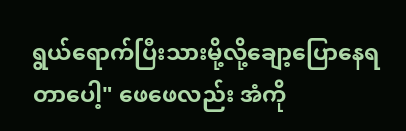ရွယ်ရောက်ပြီးသားမို့လို့ချော့ပြောနေရတာပေါ့" ဖေဖေလည်း အံကို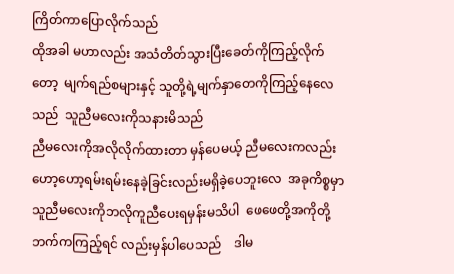ကြိတ်ကာပြောလိုက်သည်
ထိုအခါ မဟာလည်း အသံတိတ်သွားပြီးခေတ်ကိုကြည့်လိုက်တော့  မျက်ရည်စများနှင့် သူတို့ရဲ့မျက်နှာတေကိုကြည့်နေလေသည်  သူညီမလေးကိုသနားမိသည်
ညီမလေးကိုအလိုလိုက်ထားတာ မှန်ပေမယ့် ညီမလေးကလည်း ဟော့ဟော့ရမ်းရမ်းနေခဲ့ခြင်းလည်းမရှိခဲ့ပေဘူးလေ  အခုကိစ္စမှာ သူညီမလေးကိုဘလိုကူညီပေးရမှန်းမသိပါ  ဖေဖေတို့အကိုတို့ဘက်ကကြည့်ရင် လည်းမှန်ပါပေသည်    ဒါမ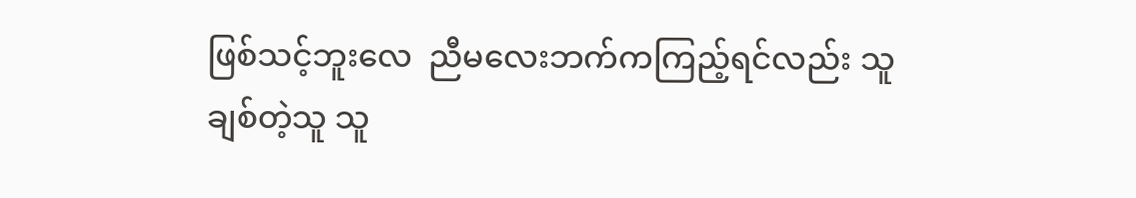ဖြစ်သင့်ဘူးလေ  ညီမလေးဘက်ကကြည့်ရင်လည်း သူချစ်တဲ့သူ သူ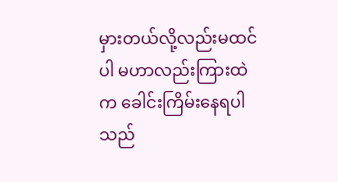မှားတယ်လို့လည်းမထင်ပါ မဟာလည်းကြားထဲက ခေါင်းကြိမ်းနေရပါသည်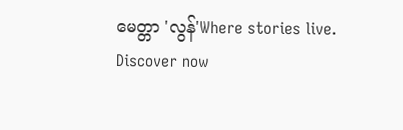မေတ္တာ 'လွန်'Where stories live. Discover now